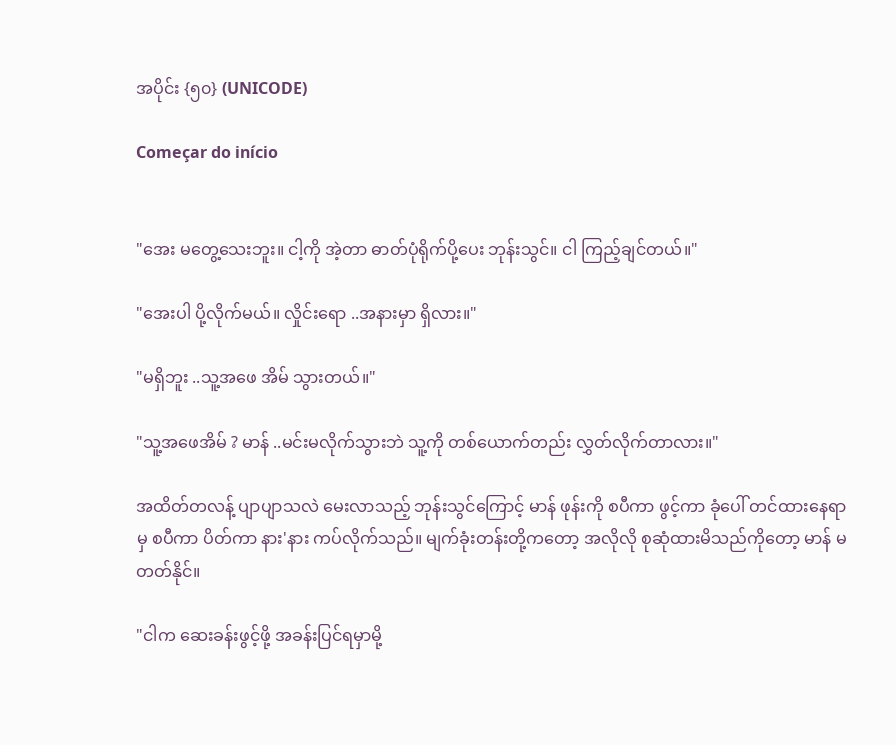အပိုင်း {၅၀} (UNICODE)

Começar do início


"အေး မတွေ့သေးဘူး။ ငါ့ကို အဲ့တာ ဓာတ်ပုံရိုက်ပို့ပေး ဘုန်းသွင်။ ငါ ကြည့်ချင်တယ်။"

"အေးပါ ပို့လိုက်မယ်။ လှိုင်းရော ..အနားမှာ ရှိလား။"

"မရှိဘူး ..သူ့အဖေ အိမ် သွားတယ်။"

"သူ့အဖေအိမ် ? မာန် ..မင်းမလိုက်သွားဘဲ သူ့ကို တစ်ယောက်တည်း လွှတ်လိုက်တာလား။"

အထိတ်တလန့် ပျာပျာသလဲ မေးလာသည့် ဘုန်းသွင်ကြောင့် မာန် ဖုန်းကို စပီကာ ဖွင့်ကာ ခုံပေါ် တင်ထားနေရာမှ စပီကာ ပိတ်ကာ နား'နား ကပ်လိုက်သည်။ မျက်ခုံးတန်းတို့ကတော့ အလိုလို စုဆုံထားမိသည်ကိုတော့ မာန် မတတ်နိုင်။

"ငါက ဆေးခန်းဖွင့်ဖို့ အခန်းပြင်ရမှာမို့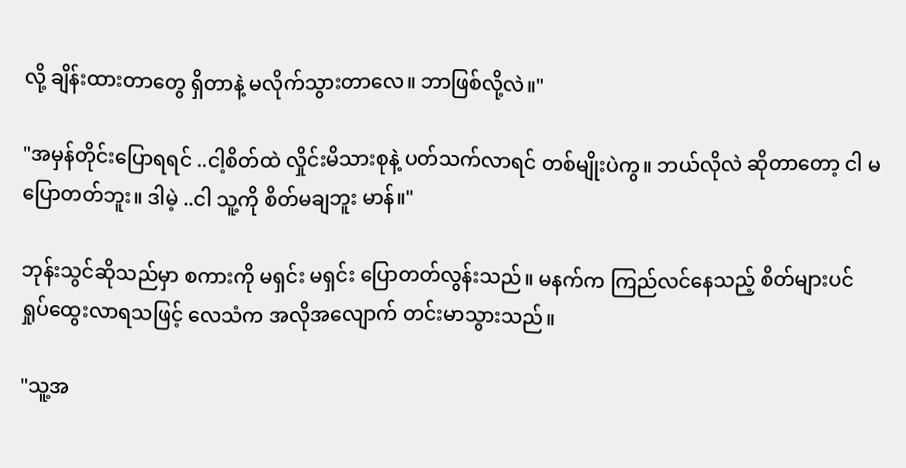လို့ ချိန်းထားတာတွေ ရှိတာနဲ့ မလိုက်သွားတာလေ။ ဘာဖြစ်လို့လဲ။"

"အမှန်တိုင်းပြောရရင် ..ငါ့စိတ်ထဲ လှိုင်းမိသားစုနဲ့ ပတ်သက်လာရင် တစ်မျိုးပဲကွ။ ဘယ်လိုလဲ ဆိုတာတော့ ငါ မပြောတတ်ဘူး။ ဒါမဲ့ ..ငါ သူ့ကို စိတ်မချဘူး မာန်။"

ဘုန်းသွင်ဆိုသည်မှာ စကားကို မရှင်း မရှင်း ပြောတတ်လွန်းသည်။ မနက်က ကြည်လင်နေသည့် စိတ်များပင် ရှုပ်ထွေးလာရသဖြင့် လေသံက အလိုအလျောက် တင်းမာသွားသည်။

"သူ့အ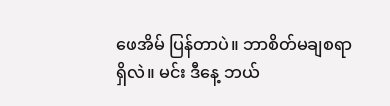ဖေအိမ် ပြန်တာပဲ။ ဘာစိတ်မချစရာ ရှိလဲ။ မင်း ဒီနေ့ ဘယ်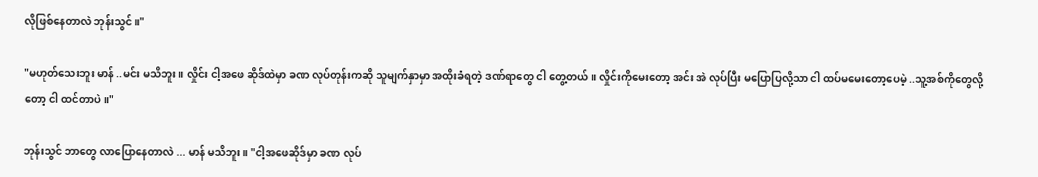လိုဖြစ်နေတာလဲ ဘုန်းသွင်။"

"မဟုတ်သေးဘူး မာန် ..မင်း မသိဘူး။ လှိုင်း ငါ့အဖေ ဆိုဒ်ထဲမှာ ခဏ လုပ်တုန်းကဆို သူမျက်နှာမှာ အထိုးခံရတဲ့ ဒဏ်ရာတွေ ငါ တွေ့တယ်။ လှိုင်းကိုမေးတော့ အင်း အဲ လုပ်ပြီး မပြောပြလို့သာ ငါ ထပ်မမေးတော့ပေမဲ့ ..သူ့အစ်ကိုတွေလို့တော့ ငါ ထင်တာပဲ။"

ဘုန်းသွင် ဘာတွေ လာပြောနေတာလဲ ... မာန် မသိဘူး။ "ငါ့အဖေဆိုဒ်မှာ ခဏ လုပ်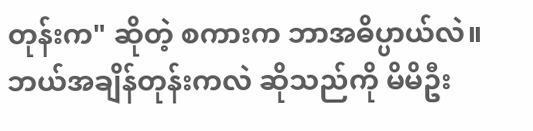တုန်းက" ဆိုတဲ့ စကားက ဘာအဓိပ္ပာယ်လဲ။ ဘယ်အချိန်တုန်းကလဲ ဆိုသည်ကို မိမိဦး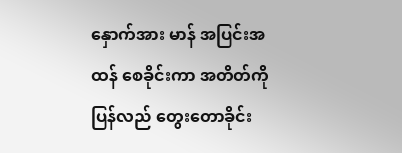နှောက်အား မာန် အပြင်းအထန် စေခိုင်းကာ အတိတ်ကို ပြန်လည် တွေးတောခိုင်း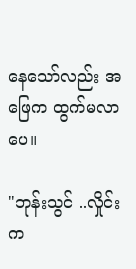နေသော်လည်း အဖြေက ထွက်မလာပေ။

"ဘုန်းသွင် ..လှိုင်းက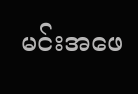မင်းအဖေ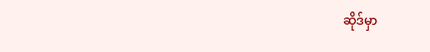ဆိုဒ်မှာ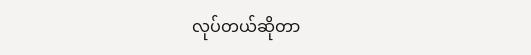လုပ်တယ်ဆိုတာ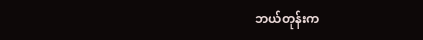ဘယ်တုန်းက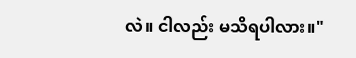လဲ။ ငါလည်း မသိရပါလား။"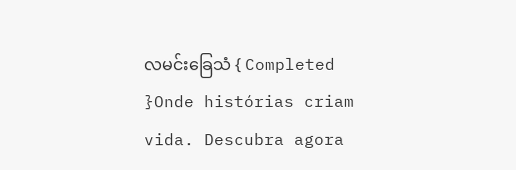လမင်းခြေသံ { Completed }Onde histórias criam vida. Descubra agora